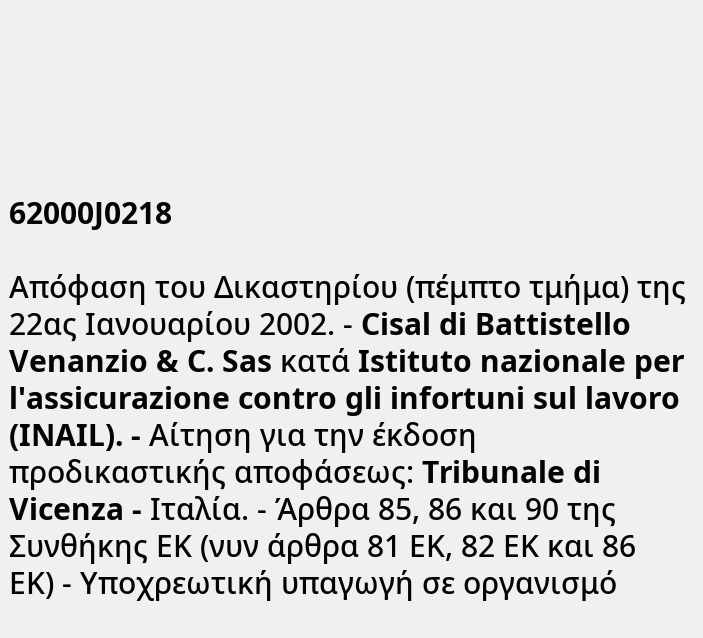62000J0218

Απόφαση του Δικαστηρίου (πέμπτο τμήμα) της 22ας Ιανουαρίου 2002. - Cisal di Battistello Venanzio & C. Sas κατά Istituto nazionale per l'assicurazione contro gli infortuni sul lavoro (INAIL). - Αίτηση για την έκδοση προδικαστικής αποφάσεως: Tribunale di Vicenza - Ιταλία. - Άρθρα 85, 86 και 90 της Συνθήκης ΕΚ (νυν άρθρα 81 ΕΚ, 82 ΕΚ και 86 ΕΚ) - Υποχρεωτική υπαγωγή σε οργανισμό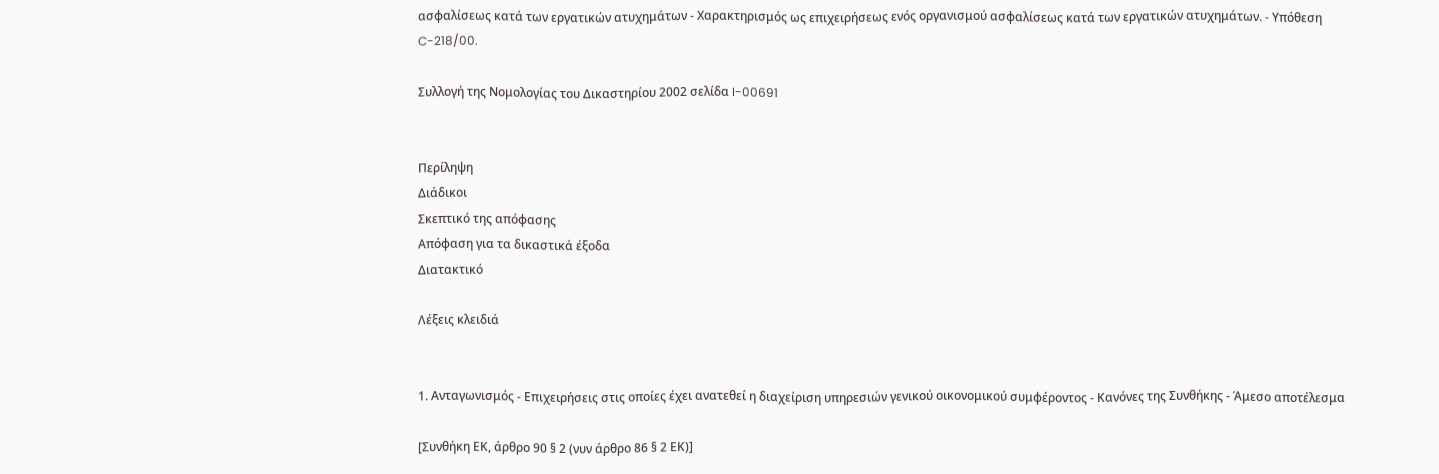ασφαλίσεως κατά των εργατικών ατυχημάτων - Χαρακτηρισμός ως επιχειρήσεως ενός οργανισμού ασφαλίσεως κατά των εργατικών ατυχημάτων. - Υπόθεση C-218/00.

Συλλογή της Νομολογίας του Δικαστηρίου 2002 σελίδα I-00691


Περίληψη
Διάδικοι
Σκεπτικό της απόφασης
Απόφαση για τα δικαστικά έξοδα
Διατακτικό

Λέξεις κλειδιά


1. Ανταγωνισμός - Επιχειρήσεις στις οποίες έχει ανατεθεί η διαχείριση υπηρεσιών γενικού οικονομικού συμφέροντος - Κανόνες της Συνθήκης - Άμεσο αποτέλεσμα

[Συνθήκη ΕΚ, άρθρο 90 § 2 (νυν άρθρο 86 § 2 ΕΚ)]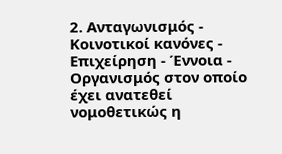2. Ανταγωνισμός - Κοινοτικοί κανόνες - Επιχείρηση - Έννοια - Οργανισμός στον οποίο έχει ανατεθεί νομοθετικώς η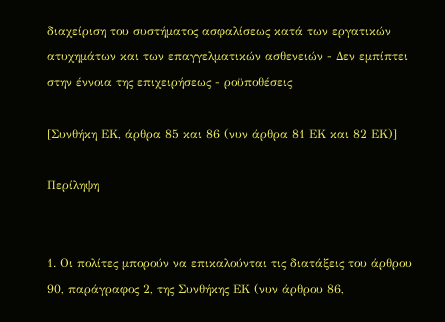διαχείριση του συστήματος ασφαλίσεως κατά των εργατικών ατυχημάτων και των επαγγελματικών ασθενειών - Δεν εμπίπτει στην έννοια της επιχειρήσεως - ροϋποθέσεις

[Συνθήκη ΕΚ, άρθρα 85 και 86 (νυν άρθρα 81 ΕΚ και 82 ΕΚ)]

Περίληψη


1. Οι πολίτες μπορούν να επικαλούνται τις διατάξεις του άρθρου 90, παράγραφος 2, της Συνθήκης ΕΚ (νυν άρθρου 86,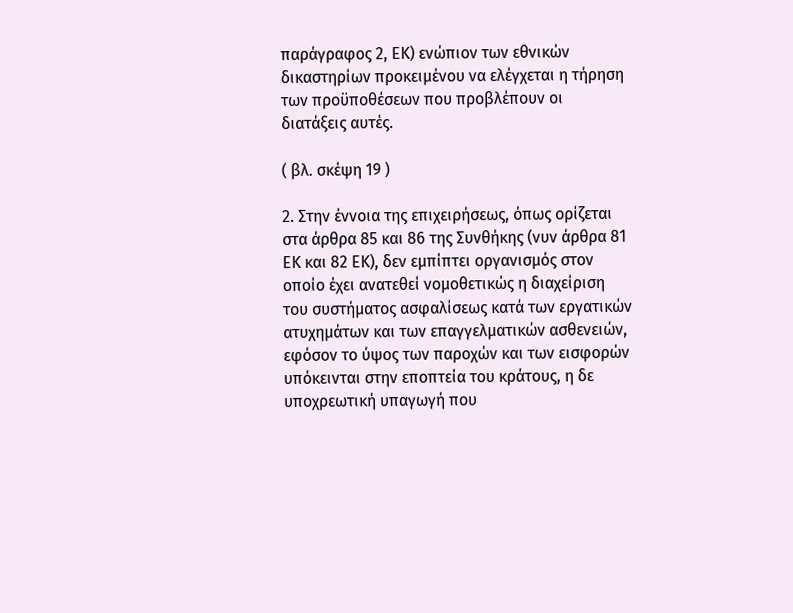παράγραφος 2, ΕΚ) ενώπιον των εθνικών δικαστηρίων προκειμένου να ελέγχεται η τήρηση των προϋποθέσεων που προβλέπουν οι διατάξεις αυτές.

( βλ. σκέψη 19 )

2. Στην έννοια της επιχειρήσεως, όπως ορίζεται στα άρθρα 85 και 86 της Συνθήκης (νυν άρθρα 81 ΕΚ και 82 ΕΚ), δεν εμπίπτει οργανισμός στον οποίο έχει ανατεθεί νομοθετικώς η διαχείριση του συστήματος ασφαλίσεως κατά των εργατικών ατυχημάτων και των επαγγελματικών ασθενειών, εφόσον το ύψος των παροχών και των εισφορών υπόκεινται στην εποπτεία του κράτους, η δε υποχρεωτική υπαγωγή που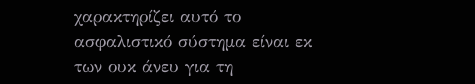χαρακτηρίζει αυτό το ασφαλιστικό σύστημα είναι εκ των ουκ άνευ για τη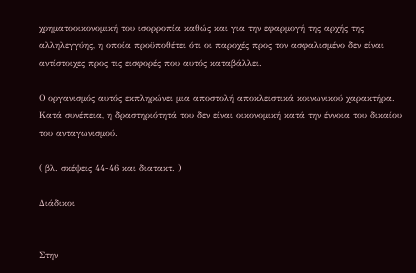χρηματοοικονομική του ισορροπία καθώς και για την εφαρμογή της αρχής της αλληλεγγύης, η οποία προϋποθέτει ότι οι παροχές προς τον ασφαλισμένο δεν είναι αντίστοιχες προς τις εισφορές που αυτός καταβάλλει.

Ο οργανισμός αυτός εκπληρώνει μια αποστολή αποκλειστικά κοινωνικού χαρακτήρα. Κατά συνέπεια, η δραστηριότητά του δεν είναι οικονομική κατά την έννοια του δικαίου του ανταγωνισμού.

( βλ. σκέψεις 44-46 και διατακτ. )

Διάδικοι


Στην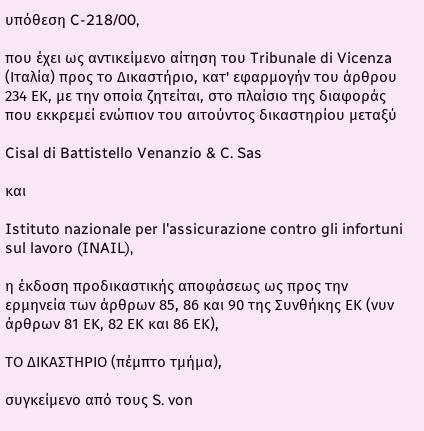υπόθεση C-218/00,

που έχει ως αντικείμενο αίτηση του Tribunale di Vicenza (Ιταλία) προς το Δικαστήριο, κατ' εφαρμογήν του άρθρου 234 ΕΚ, με την οποία ζητείται, στο πλαίσιο της διαφοράς που εκκρεμεί ενώπιον του αιτούντος δικαστηρίου μεταξύ

Cisal di Battistello Venanzio & C. Sas

και

Istituto nazionale per l'assicurazione contro gli infortuni sul lavoro (INAIL),

η έκδοση προδικαστικής αποφάσεως ως προς την ερμηνεία των άρθρων 85, 86 και 90 της Συνθήκης ΕΚ (νυν άρθρων 81 ΕΚ, 82 ΕΚ και 86 ΕΚ),

ΤΟ ΔΙΚΑΣΤΗΡΙΟ (πέμπτο τμήμα),

συγκείμενο από τους S. von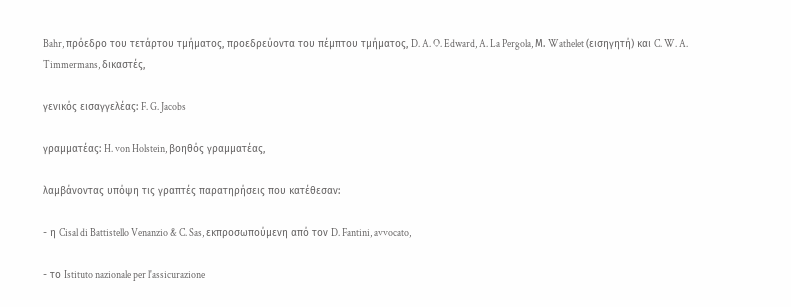Bahr, πρόεδρο του τετάρτου τμήματος, προεδρεύοντα του πέμπτου τμήματος, D. A. O. Edward, A. La Pergola, Μ. Wathelet (εισηγητή) και C. W. A. Timmermans, δικαστές,

γενικός εισαγγελέας: F. G. Jacobs

γραμματέας: H. von Holstein, βοηθός γραμματέας,

λαμβάνοντας υπόψη τις γραπτές παρατηρήσεις που κατέθεσαν:

- η Cisal di Battistello Venanzio & C. Sas, εκπροσωπούμενη από τον D. Fantini, avvocato,

- το Istituto nazionale per l'assicurazione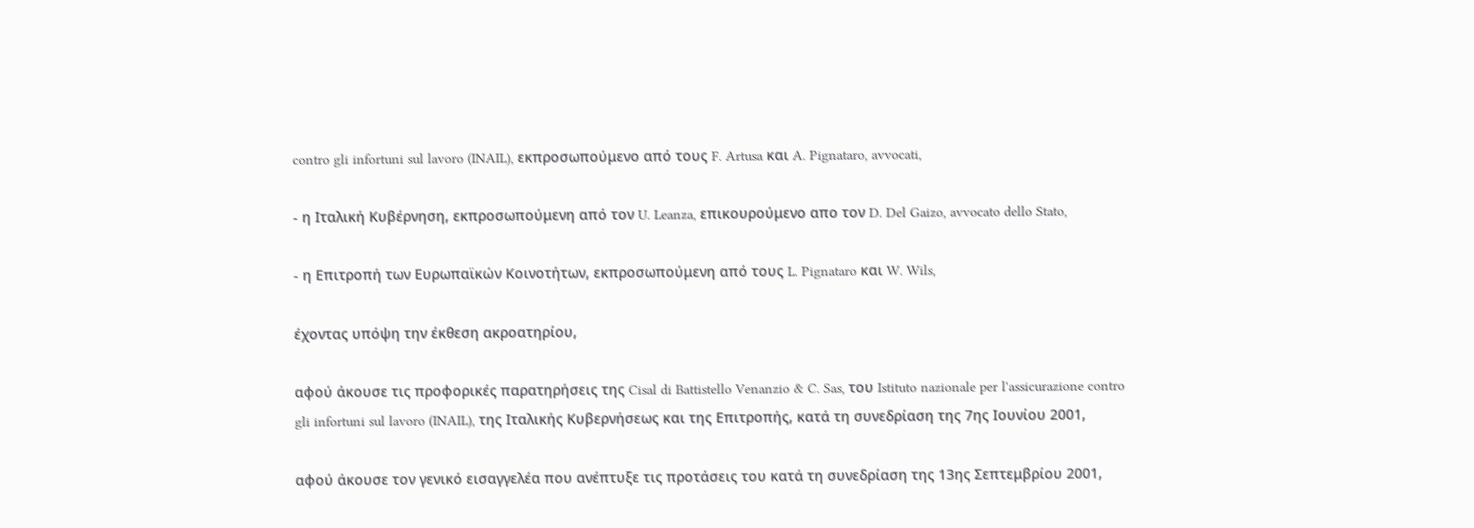contro gli infortuni sul lavoro (INAIL), εκπροσωπούμενο από τους F. Artusa και A. Pignataro, avvocati,

- η Ιταλική Κυβέρνηση, εκπροσωπούμενη από τον U. Leanza, επικουρούμενο απο τον D. Del Gaizo, avvocato dello Stato,

- η Επιτροπή των Ευρωπαϊκών Κοινοτήτων, εκπροσωπούμενη από τους L. Pignataro και W. Wils,

έχοντας υπόψη την έκθεση ακροατηρίου,

αφού άκουσε τις προφορικές παρατηρήσεις της Cisal di Battistello Venanzio & C. Sas, του Istituto nazionale per l'assicurazione contro gli infortuni sul lavoro (INAIL), της Ιταλικής Κυβερνήσεως και της Επιτροπής, κατά τη συνεδρίαση της 7ης Ιουνίου 2001,

αφού άκουσε τον γενικό εισαγγελέα που ανέπτυξε τις προτάσεις του κατά τη συνεδρίαση της 13ης Σεπτεμβρίου 2001,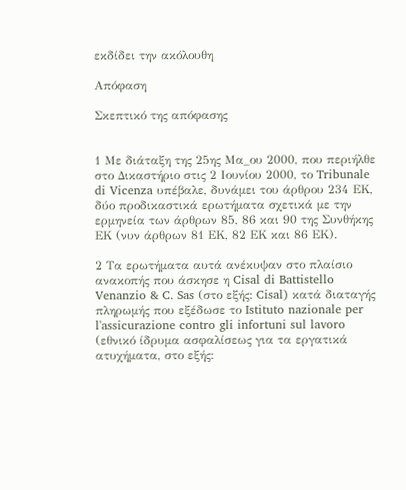εκδίδει την ακόλουθη

Απόφαση

Σκεπτικό της απόφασης


1 Με διάταξη της 25ης Μα_ου 2000, που περιήλθε στο Δικαστήριο στις 2 Ιουνίου 2000, το Tribunale di Vicenza υπέβαλε, δυνάμει του άρθρου 234 ΕΚ, δύο προδικαστικά ερωτήματα σχετικά με την ερμηνεία των άρθρων 85, 86 και 90 της Συνθήκης ΕΚ (νυν άρθρων 81 ΕΚ, 82 ΕΚ και 86 ΕΚ).

2 Τα ερωτήματα αυτά ανέκυψαν στο πλαίσιο ανακοπής που άσκησε η Cisal di Battistello Venanzio & C. Sas (στο εξής: Cisal) κατά διαταγής πληρωμής που εξέδωσε το Istituto nazionale per l'assicurazione contro gli infortuni sul lavoro (εθνικό ίδρυμα ασφαλίσεως για τα εργατικά ατυχήματα, στο εξής: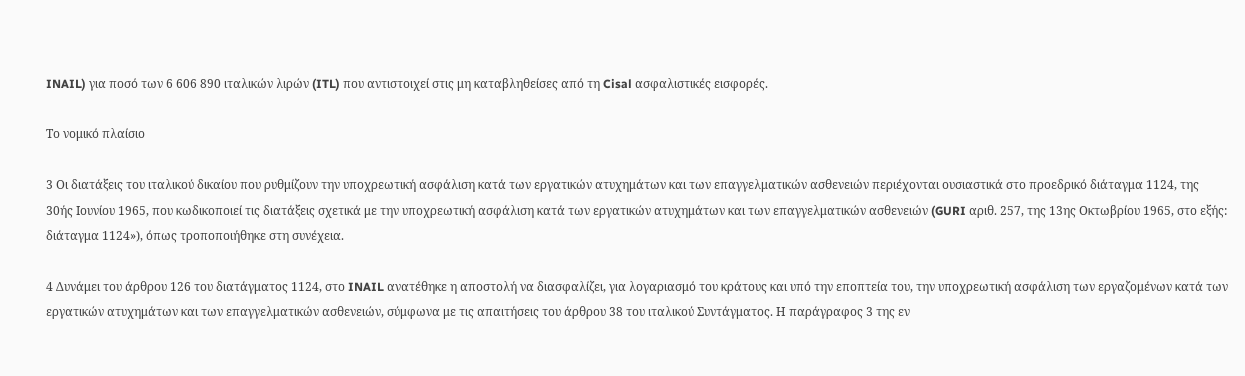INAIL) για ποσό των 6 606 890 ιταλικών λιρών (ITL) που αντιστοιχεί στις μη καταβληθείσες από τη Cisal ασφαλιστικές εισφορές.

Το νομικό πλαίσιο

3 Οι διατάξεις του ιταλικού δικαίου που ρυθμίζουν την υποχρεωτική ασφάλιση κατά των εργατικών ατυχημάτων και των επαγγελματικών ασθενειών περιέχονται ουσιαστικά στο προεδρικό διάταγμα 1124, της 30ής Ιουνίου 1965, που κωδικοποιεί τις διατάξεις σχετικά με την υποχρεωτική ασφάλιση κατά των εργατικών ατυχημάτων και των επαγγελματικών ασθενειών (GURI αριθ. 257, της 13ης Οκτωβρίου 1965, στο εξής: διάταγμα 1124»), όπως τροποποιήθηκε στη συνέχεια.

4 Δυνάμει του άρθρου 126 του διατάγματος 1124, στο INAIL ανατέθηκε η αποστολή να διασφαλίζει, για λογαριασμό του κράτους και υπό την εποπτεία του, την υποχρεωτική ασφάλιση των εργαζομένων κατά των εργατικών ατυχημάτων και των επαγγελματικών ασθενειών, σύμφωνα με τις απαιτήσεις του άρθρου 38 του ιταλικού Συντάγματος. Η παράγραφος 3 της εν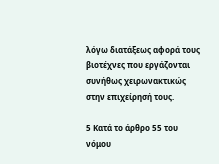λόγω διατάξεως αφορά τους βιοτέχνες που εργάζονται συνήθως χειρωνακτικώς στην επιχείρησή τους.

5 Κατά το άρθρο 55 του νόμου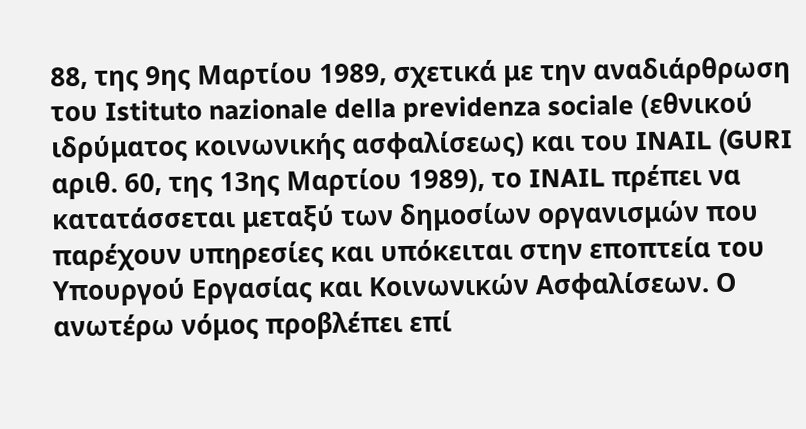88, της 9ης Μαρτίου 1989, σχετικά με την αναδιάρθρωση του Istituto nazionale della previdenza sociale (εθνικού ιδρύματος κοινωνικής ασφαλίσεως) και του INAIL (GURI αριθ. 60, της 13ης Μαρτίου 1989), το INAIL πρέπει να κατατάσσεται μεταξύ των δημοσίων οργανισμών που παρέχουν υπηρεσίες και υπόκειται στην εποπτεία του Υπουργού Εργασίας και Κοινωνικών Ασφαλίσεων. Ο ανωτέρω νόμος προβλέπει επί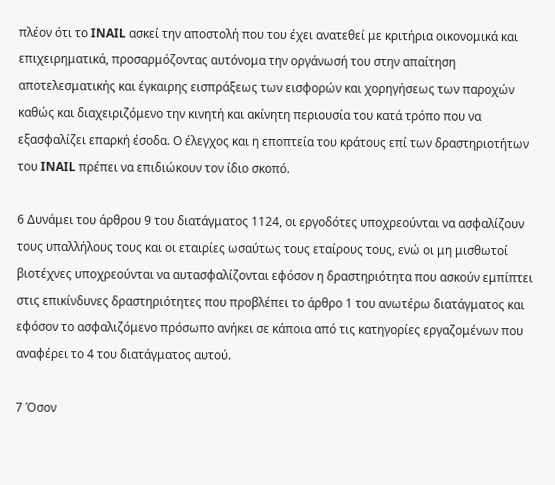πλέον ότι το INAIL ασκεί την αποστολή που του έχει ανατεθεί με κριτήρια οικονομικά και επιχειρηματικά, προσαρμόζοντας αυτόνομα την οργάνωσή του στην απαίτηση αποτελεσματικής και έγκαιρης εισπράξεως των εισφορών και χορηγήσεως των παροχών καθώς και διαχειριζόμενο την κινητή και ακίνητη περιουσία του κατά τρόπο που να εξασφαλίζει επαρκή έσοδα. Ο έλεγχος και η εποπτεία του κράτους επί των δραστηριοτήτων του INAIL πρέπει να επιδιώκουν τον ίδιο σκοπό.

6 Δυνάμει του άρθρου 9 του διατάγματος 1124, οι εργοδότες υποχρεούνται να ασφαλίζουν τους υπαλλήλους τους και οι εταιρίες ωσαύτως τους εταίρους τους, ενώ οι μη μισθωτοί βιοτέχνες υποχρεούνται να αυτασφαλίζονται εφόσον η δραστηριότητα που ασκούν εμπίπτει στις επικίνδυνες δραστηριότητες που προβλέπει το άρθρο 1 του ανωτέρω διατάγματος και εφόσον το ασφαλιζόμενο πρόσωπο ανήκει σε κάποια από τις κατηγορίες εργαζομένων που αναφέρει το 4 του διατάγματος αυτού.

7 Όσον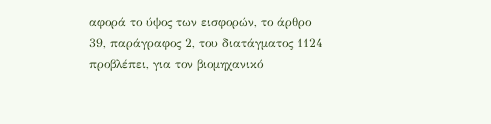αφορά το ύψος των εισφορών, το άρθρο 39, παράγραφος 2, του διατάγματος 1124 προβλέπει, για τον βιομηχανικό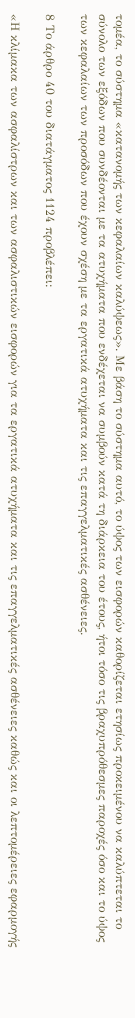τομέα, το σύστημα «κατανομής των κεφαλαίων καλύψεως». Με βάση το σύστημα αυτό, το ύψος των εισφορών καθορίζεται ετησίως προκειμένου να καλύπτεται το σύνολο των εξόδων που συνδέονται με τα ατυχήματα που ενδέχεται να συμβούν κατά τη διάρκεια του έτους, ήτοι τόσο τις βραχυπρόθεσμες παροχές όσο και το ύψος των κεφαλαίων των προσόδων που έχουν σχέση με τα εργατικά ατυχήματα και τις επαγγελματικές ασθένειες.

8 Το άρθρο 40 του διατάγματος 1124 προβλέπει:

«Η κλίμακα των ασφαλίστρων και των ασφαλιστικών εισφορών για τα εργατικά ατυχήματα και τις επαγγελματικές ασθένειες καθώς και οι λεπτομέρειες εφαρμογής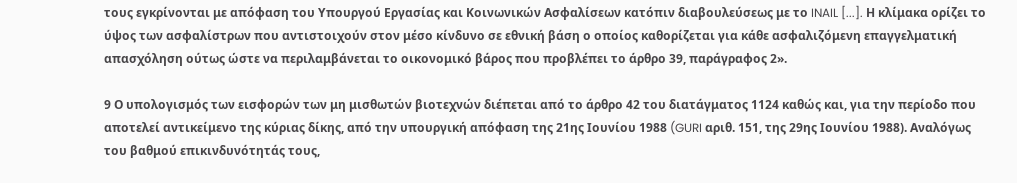τους εγκρίνονται με απόφαση του Υπουργού Εργασίας και Κοινωνικών Ασφαλίσεων κατόπιν διαβουλεύσεως με το INAIL [...]. Η κλίμακα ορίζει το ύψος των ασφαλίστρων που αντιστοιχούν στον μέσο κίνδυνο σε εθνική βάση ο οποίος καθορίζεται για κάθε ασφαλιζόμενη επαγγελματική απασχόληση ούτως ώστε να περιλαμβάνεται το οικονομικό βάρος που προβλέπει το άρθρο 39, παράγραφος 2».

9 Ο υπολογισμός των εισφορών των μη μισθωτών βιοτεχνών διέπεται από το άρθρο 42 του διατάγματος 1124 καθώς και, για την περίοδο που αποτελεί αντικείμενο της κύριας δίκης, από την υπουργική απόφαση της 21ης Ιουνίου 1988 (GURI αριθ. 151, της 29ης Ιουνίου 1988). Αναλόγως του βαθμού επικινδυνότητάς τους,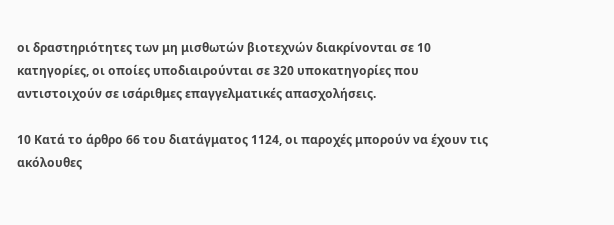οι δραστηριότητες των μη μισθωτών βιοτεχνών διακρίνονται σε 10 κατηγορίες, οι οποίες υποδιαιρούνται σε 320 υποκατηγορίες που αντιστοιχούν σε ισάριθμες επαγγελματικές απασχολήσεις.

10 Κατά το άρθρο 66 του διατάγματος 1124, οι παροχές μπορούν να έχουν τις ακόλουθες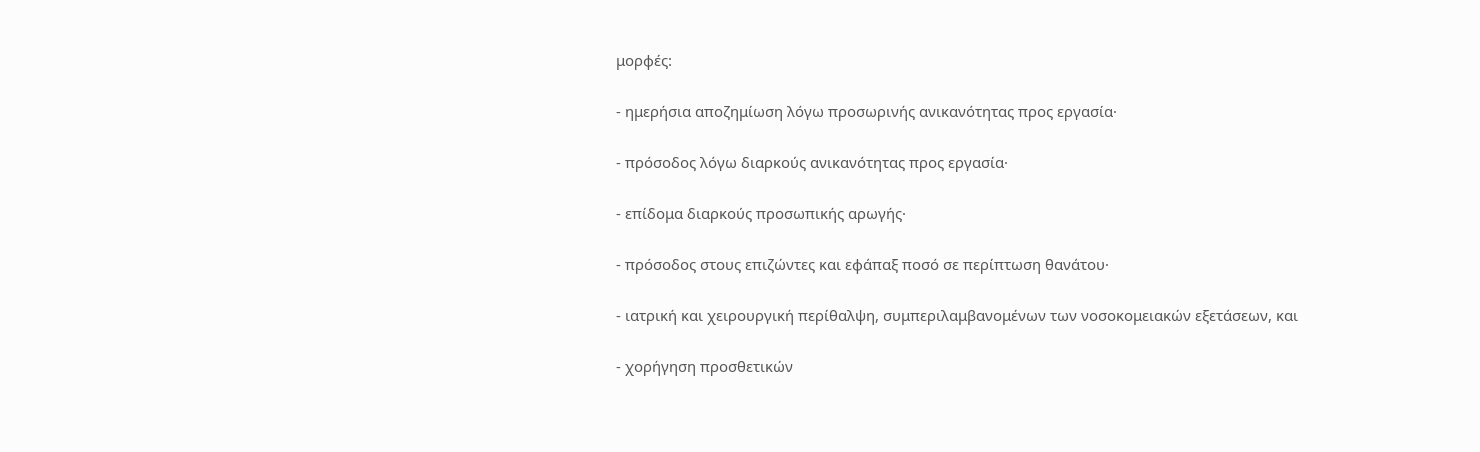μορφές:

- ημερήσια αποζημίωση λόγω προσωρινής ανικανότητας προς εργασία·

- πρόσοδος λόγω διαρκούς ανικανότητας προς εργασία·

- επίδομα διαρκούς προσωπικής αρωγής·

- πρόσοδος στους επιζώντες και εφάπαξ ποσό σε περίπτωση θανάτου·

- ιατρική και χειρουργική περίθαλψη, συμπεριλαμβανομένων των νοσοκομειακών εξετάσεων, και

- χορήγηση προσθετικών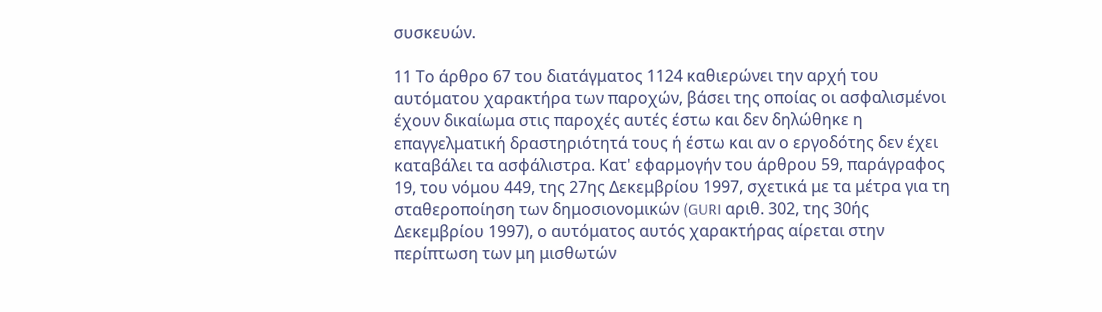συσκευών.

11 Το άρθρο 67 του διατάγματος 1124 καθιερώνει την αρχή του αυτόματου χαρακτήρα των παροχών, βάσει της οποίας οι ασφαλισμένοι έχουν δικαίωμα στις παροχές αυτές έστω και δεν δηλώθηκε η επαγγελματική δραστηριότητά τους ή έστω και αν ο εργοδότης δεν έχει καταβάλει τα ασφάλιστρα. Κατ' εφαρμογήν του άρθρου 59, παράγραφος 19, του νόμου 449, της 27ης Δεκεμβρίου 1997, σχετικά με τα μέτρα για τη σταθεροποίηση των δημοσιονομικών (GURI αριθ. 302, της 30ής Δεκεμβρίου 1997), ο αυτόματος αυτός χαρακτήρας αίρεται στην περίπτωση των μη μισθωτών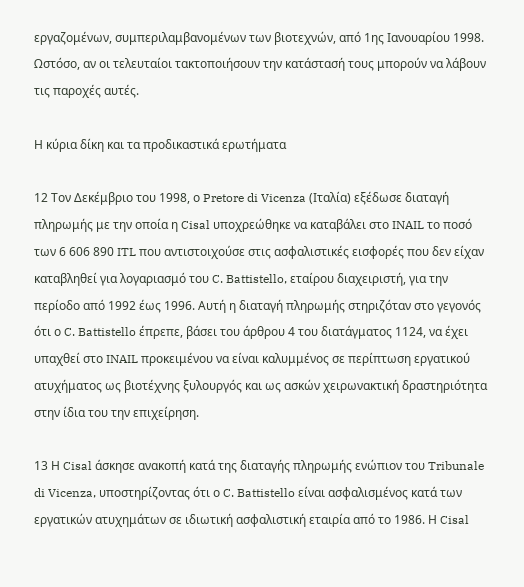εργαζομένων, συμπεριλαμβανομένων των βιοτεχνών, από 1ης Ιανουαρίου 1998. Ωστόσο, αν οι τελευταίοι τακτοποιήσουν την κατάστασή τους μπορούν να λάβουν τις παροχές αυτές.

Η κύρια δίκη και τα προδικαστικά ερωτήματα

12 Τον Δεκέμβριο του 1998, ο Pretore di Vicenza (Ιταλία) εξέδωσε διαταγή πληρωμής με την οποία η Cisal υποχρεώθηκε να καταβάλει στο INAIL το ποσό των 6 606 890 ITL που αντιστοιχούσε στις ασφαλιστικές εισφορές που δεν είχαν καταβληθεί για λογαριασμό του C. Battistello, εταίρου διαχειριστή, για την περίοδο από 1992 έως 1996. Αυτή η διαταγή πληρωμής στηριζόταν στο γεγονός ότι ο C. Battistello έπρεπε, βάσει του άρθρου 4 του διατάγματος 1124, να έχει υπαχθεί στο INAIL προκειμένου να είναι καλυμμένος σε περίπτωση εργατικού ατυχήματος ως βιοτέχνης ξυλουργός και ως ασκών χειρωνακτική δραστηριότητα στην ίδια του την επιχείρηση.

13 Η Cisal άσκησε ανακοπή κατά της διαταγής πληρωμής ενώπιον του Tribunale di Vicenza, υποστηρίζοντας ότι ο C. Battistello είναι ασφαλισμένος κατά των εργατικών ατυχημάτων σε ιδιωτική ασφαλιστική εταιρία από το 1986. Η Cisal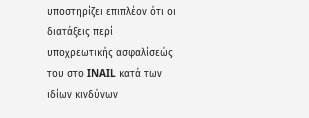υποστηρίζει επιπλέον ότι οι διατάξεις περί υποχρεωτικής ασφαλίσεώς του στο INAIL κατά των ιδίων κινδύνων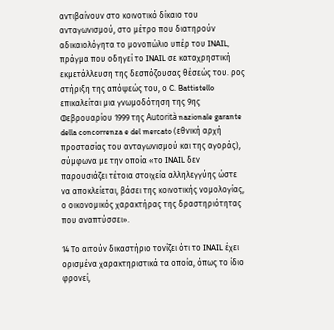αντιβαίνουν στο κοινοτικό δίκαιο του ανταγωνισμού, στο μέτρο που διατηρούν αδικαιολόγητα το μονοπώλιο υπέρ του INAIL, πράγμα που οδηγεί το INAIL σε καταχρηστική εκμετάλλευση της δεσπόζουσας θέσεώς του. ρος στήριξη της απόψεώς του, ο C. Battistello επικαλείται μια γνωμοδότηση της 9ης Φεβρουαρίου 1999 της Autorità nazionale garante della concorrenza e del mercato (εθνική αρχή προστασίας του ανταγωνισμού και της αγοράς), σύμφωνα με την οποία «το INAIL δεν παρουσιάζει τέτοια στοιχεία αλληλεγγύης ώστε να αποκλείεται, βάσει της κοινοτικής νομολογίας, ο οικονομικός χαρακτήρας της δραστηριότητας που αναπτύσσει».

14 Το αιτούν δικαστήριο τονίζει ότι το INAIL έχει ορισμένα χαρακτηριστικά τα οποία, όπως το ίδιο φρονεί,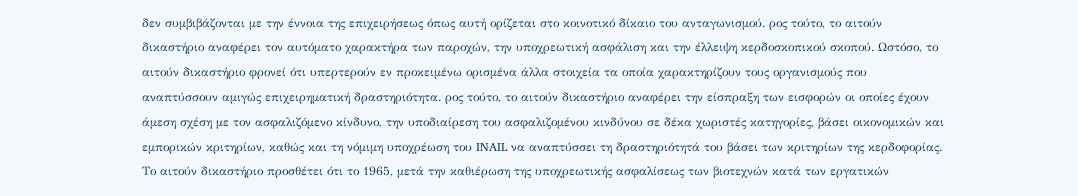δεν συμβιβάζονται με την έννοια της επιχειρήσεως όπως αυτή ορίζεται στο κοινοτικό δίκαιο του ανταγωνισμού. ρος τούτο, το αιτούν δικαστήριο αναφέρει τον αυτόματο χαρακτήρα των παροχών, την υποχρεωτική ασφάλιση και την έλλειψη κερδοσκοπικού σκοπού. Ωστόσο, το αιτούν δικαστήριο φρονεί ότι υπερτερούν εν προκειμένω ορισμένα άλλα στοιχεία τα οποία χαρακτηρίζουν τους οργανισμούς που αναπτύσσουν αμιγώς επιχειρηματική δραστηριότητα. ρος τούτο, το αιτούν δικαστήριο αναφέρει την είσπραξη των εισφορών οι οποίες έχουν άμεση σχέση με τον ασφαλιζόμενο κίνδυνο, την υποδιαίρεση του ασφαλιζομένου κινδύνου σε δέκα χωριστές κατηγορίες, βάσει οικονομικών και εμπορικών κριτηρίων, καθώς και τη νόμιμη υποχρέωση του INAIL να αναπτύσσει τη δραστηριότητά του βάσει των κριτηρίων της κερδοφορίας. Το αιτούν δικαστήριο προσθέτει ότι το 1965, μετά την καθιέρωση της υποχρεωτικής ασφαλίσεως των βιοτεχνών κατά των εργατικών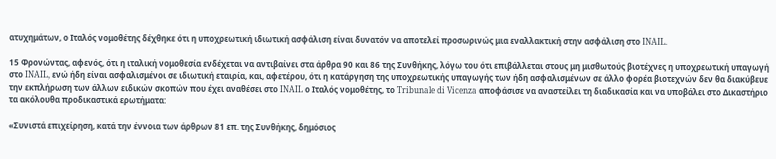ατυχημάτων, ο Ιταλός νομοθέτης δέχθηκε ότι η υποχρεωτική ιδιωτική ασφάλιση είναι δυνατόν να αποτελεί προσωρινώς μια εναλλακτική στην ασφάλιση στο INAIL.

15 Φρονώντας, αφενός, ότι η ιταλική νομοθεσία ενδέχεται να αντιβαίνει στα άρθρα 90 και 86 της Συνθήκης, λόγω του ότι επιβάλλεται στους μη μισθωτούς βιοτέχνες η υποχρεωτική υπαγωγή στο INAIL, ενώ ήδη είναι ασφαλισμένοι σε ιδιωτική εταιρία, και, αφετέρου, ότι η κατάργηση της υποχρεωτικής υπαγωγής των ήδη ασφαλισμένων σε άλλο φορέα βιοτεχνών δεν θα διακύβευε την εκπλήρωση των άλλων ειδικών σκοπών που έχει αναθέσει στο INAIL ο Ιταλός νομοθέτης, το Tribunale di Vicenza αποφάσισε να αναστείλει τη διαδικασία και να υποβάλει στο Δικαστήριο τα ακόλουθα προδικαστικά ερωτήματα:

«Συνιστά επιχείρηση, κατά την έννοια των άρθρων 81 επ. της Συνθήκης, δημόσιος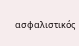ασφαλιστικός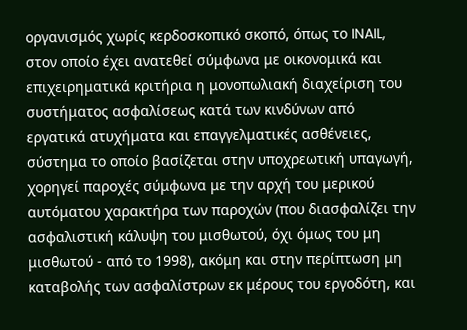οργανισμός χωρίς κερδοσκοπικό σκοπό, όπως το INAIL, στον οποίο έχει ανατεθεί σύμφωνα με οικονομικά και επιχειρηματικά κριτήρια η μονοπωλιακή διαχείριση του συστήματος ασφαλίσεως κατά των κινδύνων από εργατικά ατυχήματα και επαγγελματικές ασθένειες, σύστημα το οποίο βασίζεται στην υποχρεωτική υπαγωγή, χορηγεί παροχές σύμφωνα με την αρχή του μερικού αυτόματου χαρακτήρα των παροχών (που διασφαλίζει την ασφαλιστική κάλυψη του μισθωτού, όχι όμως του μη μισθωτού - από το 1998), ακόμη και στην περίπτωση μη καταβολής των ασφαλίστρων εκ μέρους του εργοδότη, και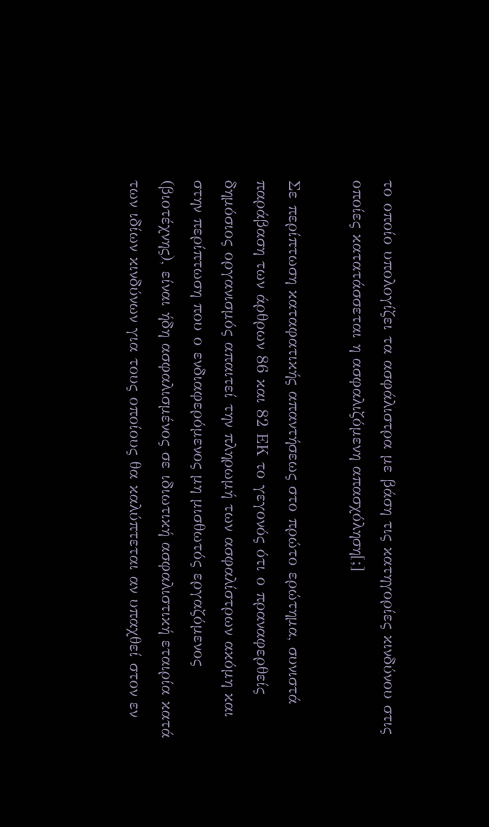το οποίο υπολογίζει τα ασφάλιστρα με βάση τις κατηγορίες κινδύνου στις οποίες κατατάσσεται η ασφαλιζόμενη απασχόληση[;]

Σε περίπτωση καταφατικής απαντήσεως στο πρώτο ερώτημα, συνιστά παράβαση των άρθρων 86 και 82 ΕΚ το γεγονός ότι ο πραναφερθείς δημόσιος οργανισμός απαιτεί την πληρωμή των ασφαλίστρων ακόμη και στην περίπτωση που ο ενδιαφερόμενος μη μισθωτός εργαζόμενος (βιοτέχνης), είναι ήδη ασφαλισμένος σε ιδιωτική ασφαλιστική εταιρία κατά των ιδίων κινδύνων για τους οποίους θα καλύπτεται αν υπαχθεί στον εν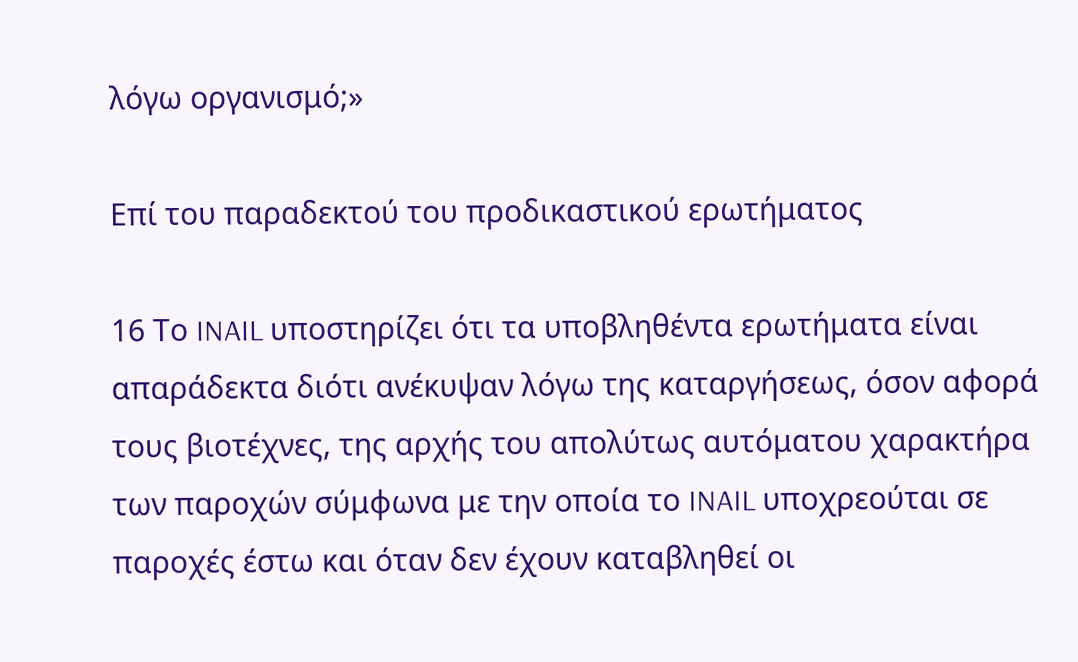λόγω οργανισμό;»

Επί του παραδεκτού του προδικαστικού ερωτήματος

16 Το INAIL υποστηρίζει ότι τα υποβληθέντα ερωτήματα είναι απαράδεκτα διότι ανέκυψαν λόγω της καταργήσεως, όσον αφορά τους βιοτέχνες, της αρχής του απολύτως αυτόματου χαρακτήρα των παροχών σύμφωνα με την οποία το INAIL υποχρεούται σε παροχές έστω και όταν δεν έχουν καταβληθεί οι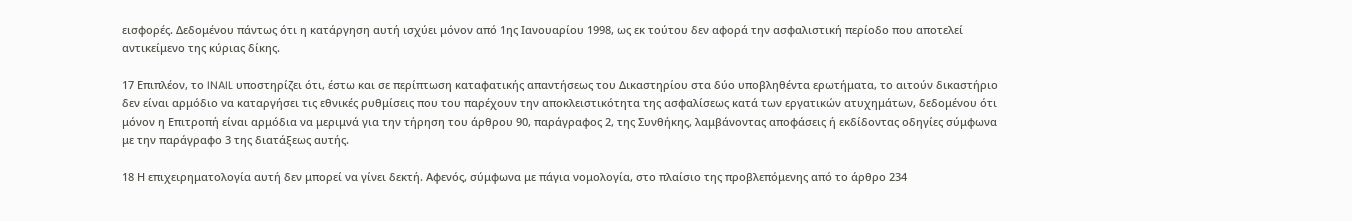εισφορές. Δεδομένου πάντως ότι η κατάργηση αυτή ισχύει μόνον από 1ης Ιανουαρίου 1998, ως εκ τούτου δεν αφορά την ασφαλιστική περίοδο που αποτελεί αντικείμενο της κύριας δίκης.

17 Επιπλέον, το INAIL υποστηρίζει ότι, έστω και σε περίπτωση καταφατικής απαντήσεως του Δικαστηρίου στα δύο υποβληθέντα ερωτήματα, το αιτούν δικαστήριο δεν είναι αρμόδιο να καταργήσει τις εθνικές ρυθμίσεις που του παρέχουν την αποκλειστικότητα της ασφαλίσεως κατά των εργατικών ατυχημάτων, δεδομένου ότι μόνον η Επιτροπή είναι αρμόδια να μεριμνά για την τήρηση του άρθρου 90, παράγραφος 2, της Συνθήκης, λαμβάνοντας αποφάσεις ή εκδίδοντας οδηγίες σύμφωνα με την παράγραφο 3 της διατάξεως αυτής.

18 Η επιχειρηματολογία αυτή δεν μπορεί να γίνει δεκτή. Αφενός, σύμφωνα με πάγια νομολογία, στο πλαίσιο της προβλεπόμενης από το άρθρο 234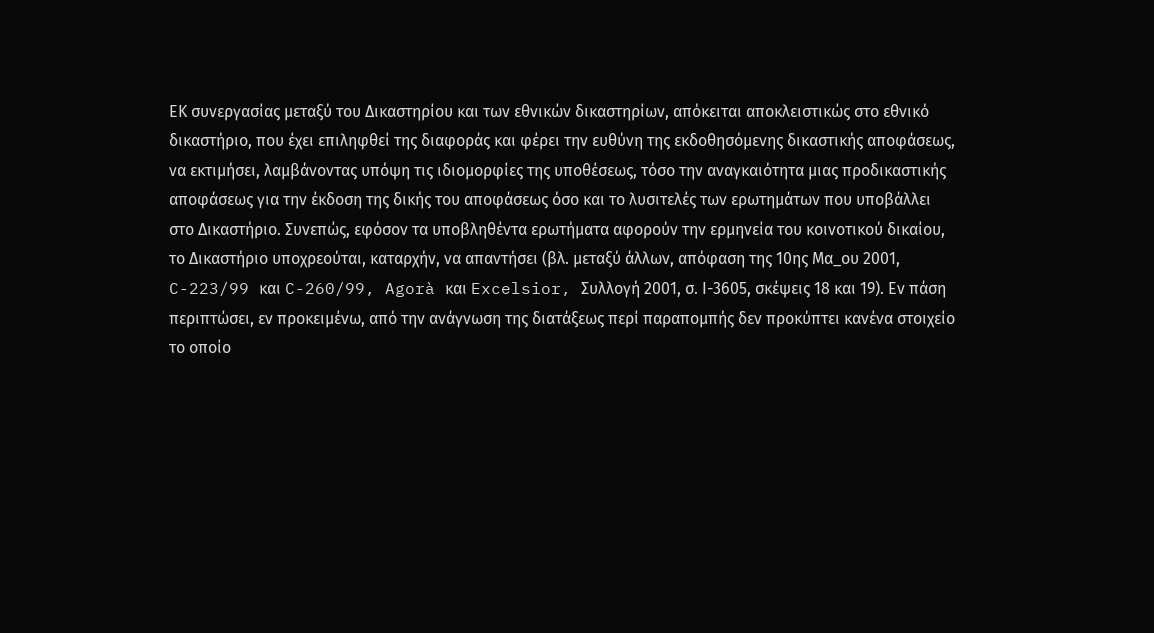ΕΚ συνεργασίας μεταξύ του Δικαστηρίου και των εθνικών δικαστηρίων, απόκειται αποκλειστικώς στο εθνικό δικαστήριο, που έχει επιληφθεί της διαφοράς και φέρει την ευθύνη της εκδοθησόμενης δικαστικής αποφάσεως, να εκτιμήσει, λαμβάνοντας υπόψη τις ιδιομορφίες της υποθέσεως, τόσο την αναγκαιότητα μιας προδικαστικής αποφάσεως για την έκδοση της δικής του αποφάσεως όσο και το λυσιτελές των ερωτημάτων που υποβάλλει στο Δικαστήριο. Συνεπώς, εφόσον τα υποβληθέντα ερωτήματα αφορούν την ερμηνεία του κοινοτικού δικαίου, το Δικαστήριο υποχρεούται, καταρχήν, να απαντήσει (βλ. μεταξύ άλλων, απόφαση της 10ης Μα_ου 2001, C-223/99 και C-260/99, Agorà και Excelsior, Συλλογή 2001, σ. Ι-3605, σκέψεις 18 και 19). Εν πάση περιπτώσει, εν προκειμένω, από την ανάγνωση της διατάξεως περί παραπομπής δεν προκύπτει κανένα στοιχείο το οποίο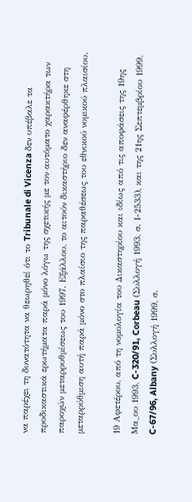να παρέχει τη δυνατότητα να θεωρηθεί ότι το Tribunale di Vicenza δεν υπέβαλε τα προδικαστικά ερωτήματα παρά μόνο λόγω της σχετικής με τον αυτόματο χαρακτήρα των παροχών μεταρρυθμίσεως του 1997. Εξάλλου, το αιτούν δικαστήριο δεν αναφέρθηκε στη μεταρρύθμιση αυτή παρά μόνο στο πλαίσιο της παραθέσεως του εθνικού νομικού πλαισίου.

19 Αφετέρου, από τη νομολογία του Δικαστηρίου και ιδίως από τις αποφάσεις της 19ης Μα_ου 1993, C-320/91, Corbeau (Συλλογή 1993, σ. Ι-2533), και της 21ης Σεπτεμβρίου 1999, C-67/96, Albany (Συλλογή 1999, σ.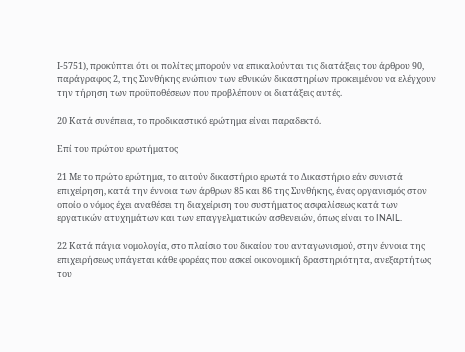Ι-5751), προκύπτει ότι οι πολίτες μπορούν να επικαλούνται τις διατάξεις του άρθρου 90, παράγραφος 2, της Συνθήκης ενώπιον των εθνικών δικαστηρίων προκειμένου να ελέγχουν την τήρηση των προϋποθέσεων που προβλέπουν οι διατάξεις αυτές.

20 Κατά συνέπεια, το προδικαστικό ερώτημα είναι παραδεκτό.

Επί του πρώτου ερωτήματος

21 Με το πρώτο ερώτημα, το αιτούν δικαστήριο ερωτά το Δικαστήριο εάν συνιστά επιχείρηση, κατά την έννοια των άρθρων 85 και 86 της Συνθήκης, ένας οργανισμός στον οποίο ο νόμος έχει αναθέσει τη διαχείριση του συστήματος ασφαλίσεως κατά των εργατικών ατυχημάτων και των επαγγελματικών ασθενειών, όπως είναι το INAIL.

22 Κατά πάγια νομολογία, στο πλαίσιο του δικαίου του ανταγωνισμού, στην έννοια της επιχειρήσεως υπάγεται κάθε φορέας που ασκεί οικονομική δραστηριότητα, ανεξαρτήτως του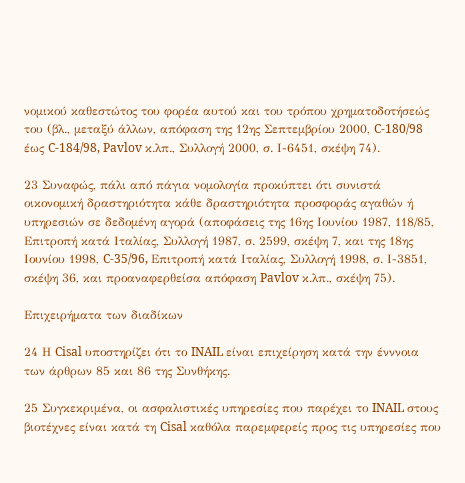νομικού καθεστώτος του φορέα αυτού και του τρόπου χρηματοδοτήσεώς του (βλ., μεταξύ άλλων, απόφαση της 12ης Σεπτεμβρίου 2000, C-180/98 έως C-184/98, Pavlov κ.λπ., Συλλογή 2000, σ. Ι-6451, σκέψη 74).

23 Συναφώς, πάλι από πάγια νομολογία προκύπτει ότι συνιστά οικονομική δραστηριότητα κάθε δραστηριότητα προσφοράς αγαθών ή υπηρεσιών σε δεδομένη αγορά (αποφάσεις της 16ης Ιουνίου 1987, 118/85, Επιτροπή κατά Ιταλίας, Συλλογή 1987, σ. 2599, σκέψη 7, και της 18ης Ιουνίου 1998, C-35/96, Επιτροπή κατά Ιταλίας, Συλλογή 1998, σ. Ι-3851, σκέψη 36, και προαναφερθείσα απόφαση Pavlov κ.λπ., σκέψη 75).

Επιχειρήματα των διαδίκων

24 Η Cisal υποστηρίζει ότι το INAIL είναι επιχείρηση κατά την ένννοια των άρθρων 85 και 86 της Συνθήκης.

25 Συγκεκριμένα, οι ασφαλιστικές υπηρεσίες που παρέχει το INAIL στους βιοτέχνες είναι κατά τη Cisal καθόλα παρεμφερείς προς τις υπηρεσίες που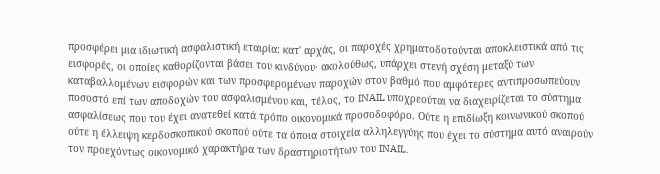προσφέρει μια ιδιωτική ασφαλιστική εταιρία: κατ' αρχάς, οι παροχές χρηματοδοτούνται αποκλειστικά από τις εισφορές, οι οποίες καθορίζονται βάσει του κινδύνου· ακολούθως, υπάρχει στενή σχέση μεταξύ των καταβαλλομένων εισφορών και των προσφερομένων παροχών στον βαθμό που αμφότερες αντιπροσωπεύουν ποσοστό επί των αποδοχών του ασφαλισμένου και, τέλος, το INAIL υποχρεούται να διαχειρίζεται το σύστημα ασφαλίσεως που του έχει ανατεθεί κατά τρόπο οικονομικά προσοδοφόρο. Ούτε η επιδίωξη κοινωνικού σκοπού ούτε η έλλειψη κερδοσκοπικού σκοπού ούτε τα όποια στοιχεία αλληλεγγύης που έχει το σύστημα αυτό αναιρούν τον προεχόντως οικονομικό χαρακτήρα των δραστηριοτήτων του INAIL.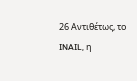26 Αντιθέτως, το INAIL, η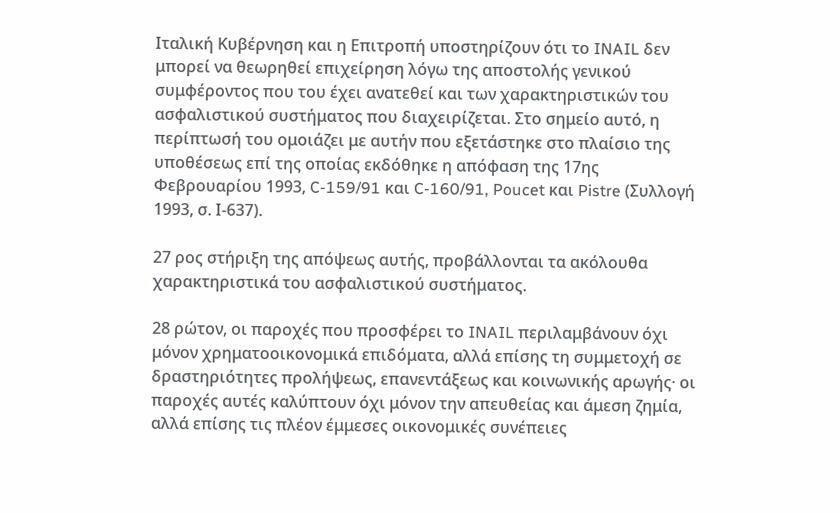Ιταλική Κυβέρνηση και η Επιτροπή υποστηρίζουν ότι το INAIL δεν μπορεί να θεωρηθεί επιχείρηση λόγω της αποστολής γενικού συμφέροντος που του έχει ανατεθεί και των χαρακτηριστικών του ασφαλιστικού συστήματος που διαχειρίζεται. Στο σημείο αυτό, η περίπτωσή του ομοιάζει με αυτήν που εξετάστηκε στο πλαίσιο της υποθέσεως επί της οποίας εκδόθηκε η απόφαση της 17ης Φεβρουαρίου 1993, C-159/91 και C-160/91, Poucet και Pistre (Συλλογή 1993, σ. Ι-637).

27 ρος στήριξη της απόψεως αυτής, προβάλλονται τα ακόλουθα χαρακτηριστικά του ασφαλιστικού συστήματος.

28 ρώτον, οι παροχές που προσφέρει το INAIL περιλαμβάνουν όχι μόνον χρηματοοικονομικά επιδόματα, αλλά επίσης τη συμμετοχή σε δραστηριότητες προλήψεως, επανεντάξεως και κοινωνικής αρωγής· οι παροχές αυτές καλύπτουν όχι μόνον την απευθείας και άμεση ζημία, αλλά επίσης τις πλέον έμμεσες οικονομικές συνέπειες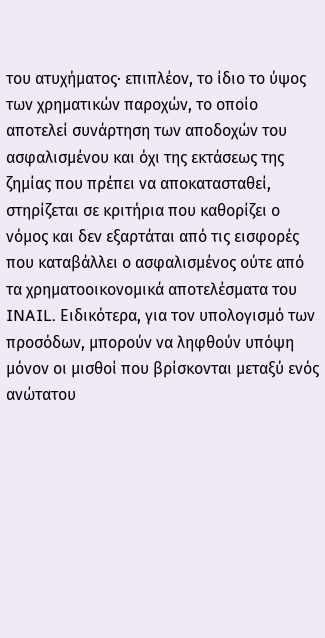του ατυχήματος· επιπλέον, το ίδιο το ύψος των χρηματικών παροχών, το οποίο αποτελεί συνάρτηση των αποδοχών του ασφαλισμένου και όχι της εκτάσεως της ζημίας που πρέπει να αποκατασταθεί, στηρίζεται σε κριτήρια που καθορίζει ο νόμος και δεν εξαρτάται από τις εισφορές που καταβάλλει ο ασφαλισμένος ούτε από τα χρηματοοικονομικά αποτελέσματα του INAIL. Ειδικότερα, για τον υπολογισμό των προσόδων, μπορούν να ληφθούν υπόψη μόνον οι μισθοί που βρίσκονται μεταξύ ενός ανώτατου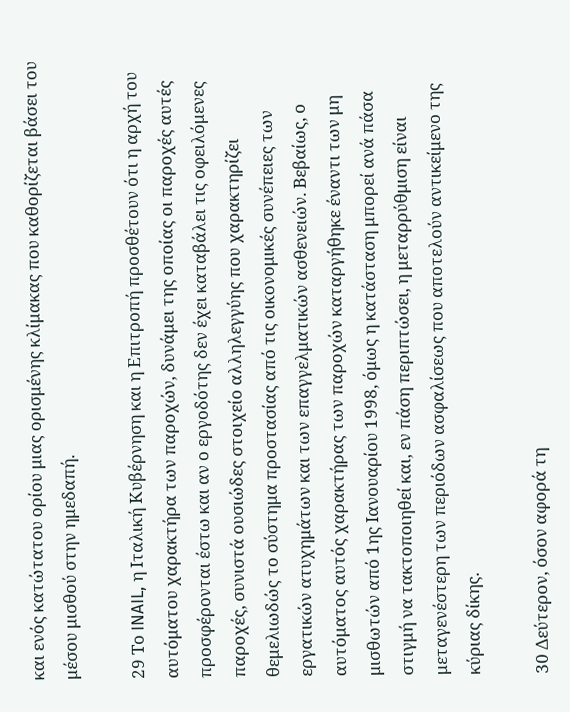και ενός κατώτατου ορίου μιας ορισμένης κλίμακας που καθορίζεται βάσει του μέσου μισθού στην ημεδαπή.

29 Το INAIL, η Ιταλική Κυβέρνηση και η Επιτροπή προσθέτουν ότι η αρχή του αυτόματου χαρακτήρα των παροχών, δυνάμει της οποίας οι παροχές αυτές προσφέρονται έστω και αν ο εργοδότης δεν έχει καταβάλει τις οφειλόμενες παροχές, συνιστά ουσιώδες στοιχείο αλληλεγγύης που χαρακτηρίζει θεμελιωδώς το σύστημα προστασίας από τις οικονομικές συνέπειες των εργατικών ατυχημάτων και των επαγγελματικών ασθενειών. Βεβαίως, ο αυτόματος αυτός χαρακτήρας των παροχών καταργήθηκε έναντι των μη μισθωτών από 1ης Ιανουαρίου 1998, όμως η κατάσταση μπορεί ανά πάσα στιγμή να τακτοποιηθεί και, εν πάση περιπτώσει, η μεταρρύθμιση είναι μεταγενέστερη των περιόδων ασφαλίσεως που αποτελούν αντικείμενο της κύριας δίκης.

30 Δεύτερον, όσον αφορά τη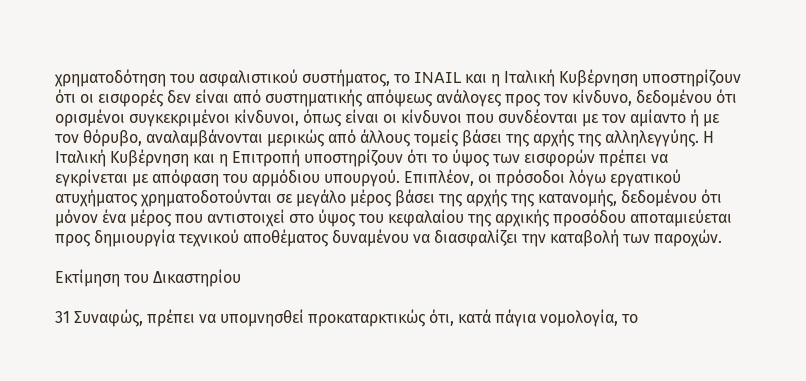χρηματοδότηση του ασφαλιστικού συστήματος, το INAIL και η Ιταλική Κυβέρνηση υποστηρίζουν ότι οι εισφορές δεν είναι από συστηματικής απόψεως ανάλογες προς τον κίνδυνο, δεδομένου ότι ορισμένοι συγκεκριμένοι κίνδυνοι, όπως είναι οι κίνδυνοι που συνδέονται με τον αμίαντο ή με τον θόρυβο, αναλαμβάνονται μερικώς από άλλους τομείς βάσει της αρχής της αλληλεγγύης. Η Ιταλική Κυβέρνηση και η Επιτροπή υποστηρίζουν ότι το ύψος των εισφορών πρέπει να εγκρίνεται με απόφαση του αρμόδιου υπουργού. Επιπλέον, οι πρόσοδοι λόγω εργατικού ατυχήματος χρηματοδοτούνται σε μεγάλο μέρος βάσει της αρχής της κατανομής, δεδομένου ότι μόνον ένα μέρος που αντιστοιχεί στο ύψος του κεφαλαίου της αρχικής προσόδου αποταμιεύεται προς δημιουργία τεχνικού αποθέματος δυναμένου να διασφαλίζει την καταβολή των παροχών.

Εκτίμηση του Δικαστηρίου

31 Συναφώς, πρέπει να υπομνησθεί προκαταρκτικώς ότι, κατά πάγια νομολογία, το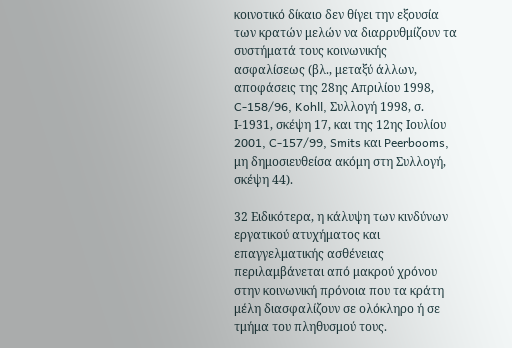κοινοτικό δίκαιο δεν θίγει την εξουσία των κρατών μελών να διαρρυθμίζουν τα συστήματά τους κοινωνικής ασφαλίσεως (βλ., μεταξύ άλλων, αποφάσεις της 28ης Απριλίου 1998, C-158/96, Kohll, Συλλογή 1998, σ. Ι-1931, σκέψη 17, και της 12ης Ιουλίου 2001, C-157/99, Smits και Peerbooms, μη δημοσιευθείσα ακόμη στη Συλλογή, σκέψη 44).

32 Ειδικότερα, η κάλυψη των κινδύνων εργατικού ατυχήματος και επαγγελματικής ασθένειας περιλαμβάνεται από μακρού χρόνου στην κοινωνική πρόνοια που τα κράτη μέλη διασφαλίζουν σε ολόκληρο ή σε τμήμα του πληθυσμού τους.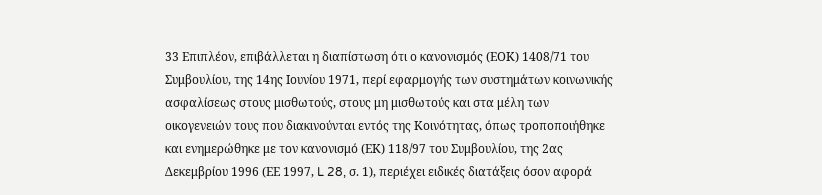33 Επιπλέον, επιβάλλεται η διαπίστωση ότι ο κανονισμός (ΕΟΚ) 1408/71 του Συμβουλίου, της 14ης Ιουνίου 1971, περί εφαρμογής των συστημάτων κοινωνικής ασφαλίσεως στους μισθωτούς, στους μη μισθωτούς και στα μέλη των οικογενειών τους που διακινούνται εντός της Κοινότητας, όπως τροποποιήθηκε και ενημερώθηκε με τον κανονισμό (ΕΚ) 118/97 του Συμβουλίου, της 2ας Δεκεμβρίου 1996 (ΕΕ 1997, L 28, σ. 1), περιέχει ειδικές διατάξεις όσον αφορά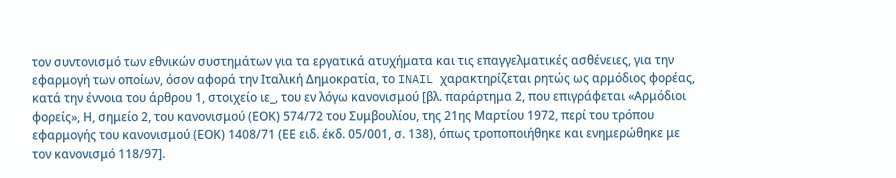τον συντονισμό των εθνικών συστημάτων για τα εργατικά ατυχήματα και τις επαγγελματικές ασθένειες, για την εφαρμογή των οποίων, όσον αφορά την Ιταλική Δημοκρατία, το INAIL χαρακτηρίζεται ρητώς ως αρμόδιος φορέας, κατά την έννοια του άρθρου 1, στοιχείο ιε_, του εν λόγω κανονισμού [βλ. παράρτημα 2, που επιγράφεται «Αρμόδιοι φορείς», Η, σημείο 2, του κανονισμού (ΕΟΚ) 574/72 του Συμβουλίου, της 21ης Μαρτίου 1972, περί του τρόπου εφαρμογής του κανονισμού (ΕΟΚ) 1408/71 (ΕΕ ειδ. έκδ. 05/001, σ. 138), όπως τροποποιήθηκε και ενημερώθηκε με τον κανονισμό 118/97].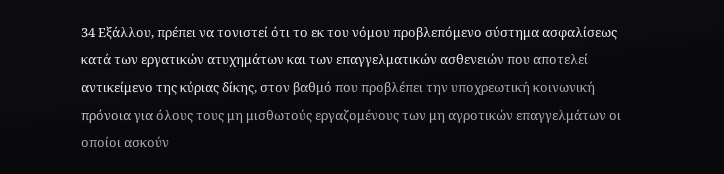34 Εξάλλου, πρέπει να τονιστεί ότι το εκ του νόμου προβλεπόμενο σύστημα ασφαλίσεως κατά των εργατικών ατυχημάτων και των επαγγελματικών ασθενειών που αποτελεί αντικείμενο της κύριας δίκης, στον βαθμό που προβλέπει την υποχρεωτική κοινωνική πρόνοια για όλους τους μη μισθωτούς εργαζομένους των μη αγροτικών επαγγελμάτων οι οποίοι ασκούν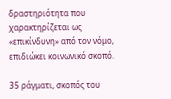δραστηριότητα που χαρακτηρίζεται ως «επικίνδυνη» από τον νόμο, επιδιώκει κοινωνικό σκοπό.

35 ράγματι, σκοπός του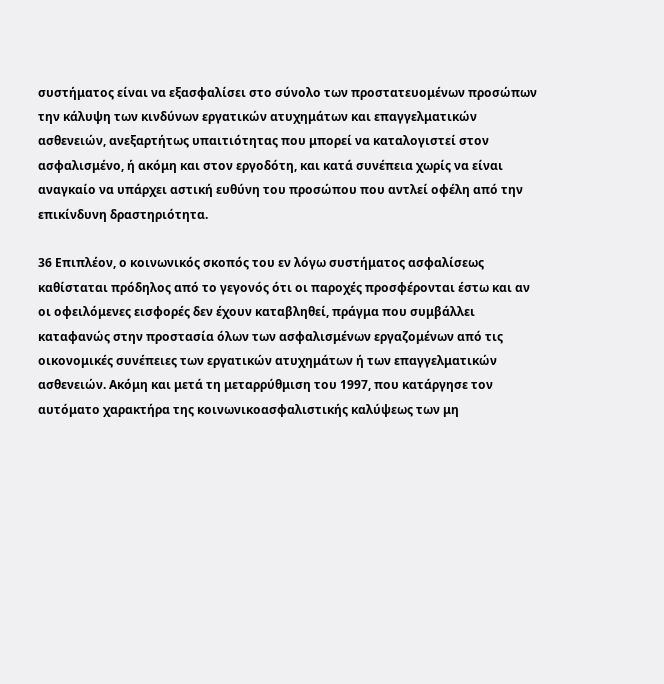συστήματος είναι να εξασφαλίσει στο σύνολο των προστατευομένων προσώπων την κάλυψη των κινδύνων εργατικών ατυχημάτων και επαγγελματικών ασθενειών, ανεξαρτήτως υπαιτιότητας που μπορεί να καταλογιστεί στον ασφαλισμένο, ή ακόμη και στον εργοδότη, και κατά συνέπεια χωρίς να είναι αναγκαίο να υπάρχει αστική ευθύνη του προσώπου που αντλεί οφέλη από την επικίνδυνη δραστηριότητα.

36 Επιπλέον, ο κοινωνικός σκοπός του εν λόγω συστήματος ασφαλίσεως καθίσταται πρόδηλος από το γεγονός ότι οι παροχές προσφέρονται έστω και αν οι οφειλόμενες εισφορές δεν έχουν καταβληθεί, πράγμα που συμβάλλει καταφανώς στην προστασία όλων των ασφαλισμένων εργαζομένων από τις οικονομικές συνέπειες των εργατικών ατυχημάτων ή των επαγγελματικών ασθενειών. Ακόμη και μετά τη μεταρρύθμιση του 1997, που κατάργησε τον αυτόματο χαρακτήρα της κοινωνικοασφαλιστικής καλύψεως των μη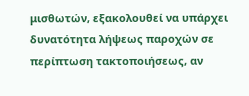μισθωτών, εξακολουθεί να υπάρχει δυνατότητα λήψεως παροχών σε περίπτωση τακτοποιήσεως, αν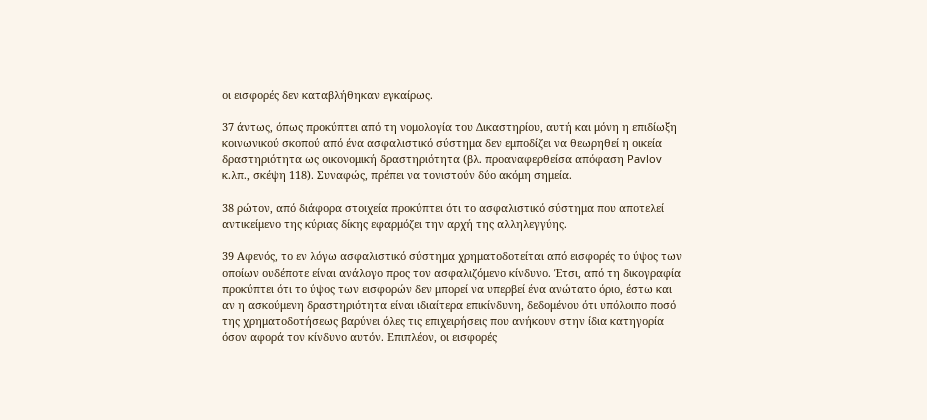οι εισφορές δεν καταβλήθηκαν εγκαίρως.

37 άντως, όπως προκύπτει από τη νομολογία του Δικαστηρίου, αυτή και μόνη η επιδίωξη κοινωνικού σκοπού από ένα ασφαλιστικό σύστημα δεν εμποδίζει να θεωρηθεί η οικεία δραστηριότητα ως οικονομική δραστηριότητα (βλ. προαναφερθείσα απόφαση Pavlov κ.λπ., σκέψη 118). Συναφώς, πρέπει να τονιστούν δύο ακόμη σημεία.

38 ρώτον, από διάφορα στοιχεία προκύπτει ότι το ασφαλιστικό σύστημα που αποτελεί αντικείμενο της κύριας δίκης εφαρμόζει την αρχή της αλληλεγγύης.

39 Αφενός, το εν λόγω ασφαλιστικό σύστημα χρηματοδοτείται από εισφορές το ύψος των οποίων ουδέποτε είναι ανάλογο προς τον ασφαλιζόμενο κίνδυνο. Έτσι, από τη δικογραφία προκύπτει ότι το ύψος των εισφορών δεν μπορεί να υπερβεί ένα ανώτατο όριο, έστω και αν η ασκούμενη δραστηριότητα είναι ιδιαίτερα επικίνδυνη, δεδομένου ότι υπόλοιπο ποσό της χρηματοδοτήσεως βαρύνει όλες τις επιχειρήσεις που ανήκουν στην ίδια κατηγορία όσον αφορά τον κίνδυνο αυτόν. Επιπλέον, οι εισφορές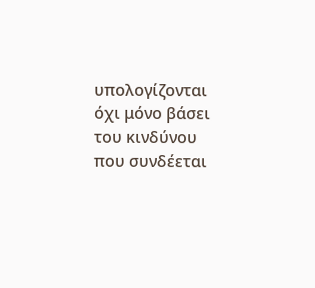υπολογίζονται όχι μόνο βάσει του κινδύνου που συνδέεται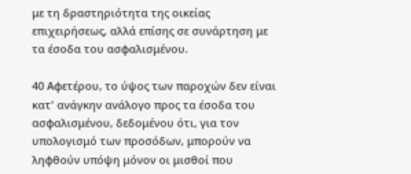με τη δραστηριότητα της οικείας επιχειρήσεως, αλλά επίσης σε συνάρτηση με τα έσοδα του ασφαλισμένου.

40 Αφετέρου, το ύψος των παροχών δεν είναι κατ' ανάγκην ανάλογο προς τα έσοδα του ασφαλισμένου, δεδομένου ότι, για τον υπολογισμό των προσόδων, μπορούν να ληφθούν υπόψη μόνον οι μισθοί που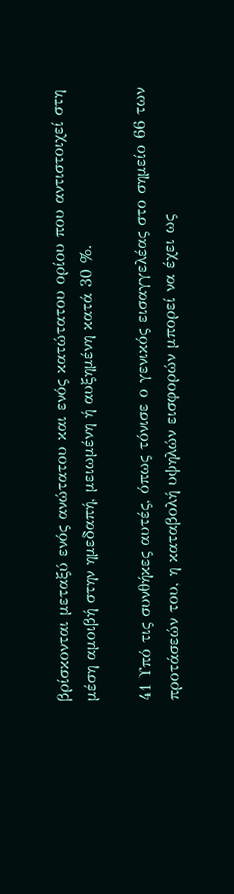βρίσκονται μεταξύ ενός ανώτατου και ενός κατώτατου ορίου που αντιστοιχεί στη μέση αμοιβή στην ημεδαπή, μειωμένη ή αυξημένη κατά 30 %.

41 Υπό τις συνθήκες αυτές, όπως τόνισε ο γενικός εισαγγελέας στο σημείο 66 των προτάσεών του, η καταβολή υψηλών εισφορών μπορεί να έχει ως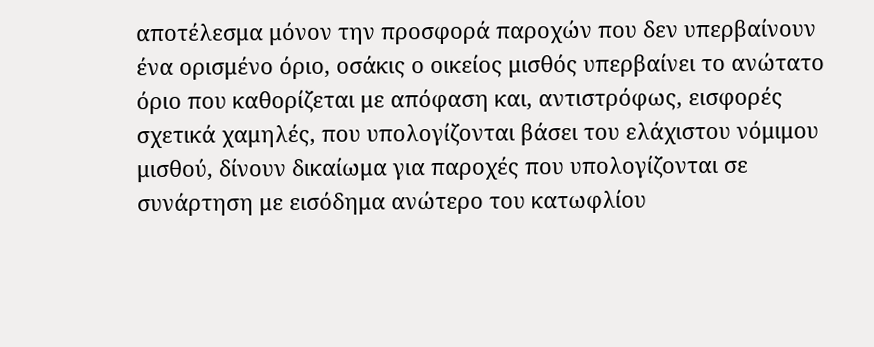αποτέλεσμα μόνον την προσφορά παροχών που δεν υπερβαίνουν ένα ορισμένο όριο, οσάκις ο οικείος μισθός υπερβαίνει το ανώτατο όριο που καθορίζεται με απόφαση και, αντιστρόφως, εισφορές σχετικά χαμηλές, που υπολογίζονται βάσει του ελάχιστου νόμιμου μισθού, δίνουν δικαίωμα για παροχές που υπολογίζονται σε συνάρτηση με εισόδημα ανώτερο του κατωφλίου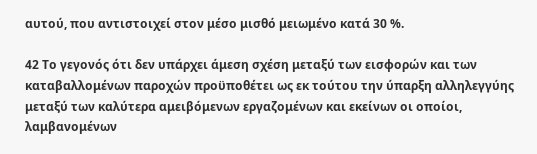αυτού, που αντιστοιχεί στον μέσο μισθό μειωμένο κατά 30 %.

42 Το γεγονός ότι δεν υπάρχει άμεση σχέση μεταξύ των εισφορών και των καταβαλλομένων παροχών προϋποθέτει ως εκ τούτου την ύπαρξη αλληλεγγύης μεταξύ των καλύτερα αμειβόμενων εργαζομένων και εκείνων οι οποίοι, λαμβανομένων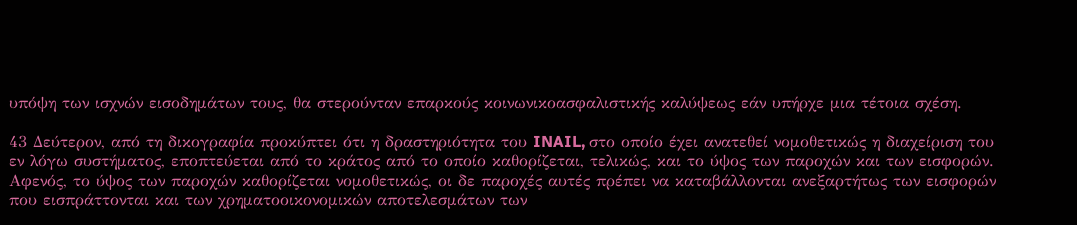υπόψη των ισχνών εισοδημάτων τους, θα στερούνταν επαρκούς κοινωνικοασφαλιστικής καλύψεως εάν υπήρχε μια τέτοια σχέση.

43 Δεύτερον, από τη δικογραφία προκύπτει ότι η δραστηριότητα του INAIL, στο οποίο έχει ανατεθεί νομοθετικώς η διαχείριση του εν λόγω συστήματος, εποπτεύεται από το κράτος από το οποίο καθορίζεται, τελικώς, και το ύψος των παροχών και των εισφορών. Αφενός, το ύψος των παροχών καθορίζεται νομοθετικώς, οι δε παροχές αυτές πρέπει να καταβάλλονται ανεξαρτήτως των εισφορών που εισπράττονται και των χρηματοοικονομικών αποτελεσμάτων των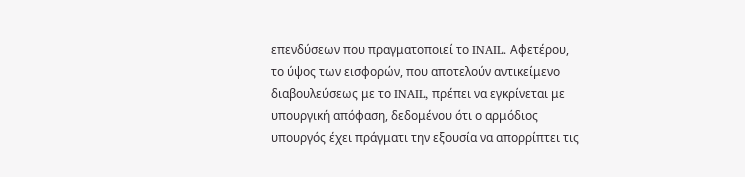επενδύσεων που πραγματοποιεί το INAIL. Αφετέρου, το ύψος των εισφορών, που αποτελούν αντικείμενο διαβουλεύσεως με το INAIL, πρέπει να εγκρίνεται με υπουργική απόφαση, δεδομένου ότι ο αρμόδιος υπουργός έχει πράγματι την εξουσία να απορρίπτει τις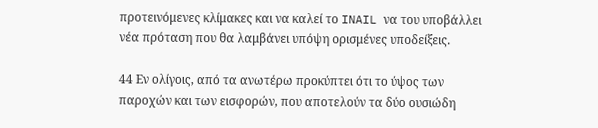προτεινόμενες κλίμακες και να καλεί το INAIL να του υποβάλλει νέα πρόταση που θα λαμβάνει υπόψη ορισμένες υποδείξεις.

44 Εν ολίγοις, από τα ανωτέρω προκύπτει ότι το ύψος των παροχών και των εισφορών, που αποτελούν τα δύο ουσιώδη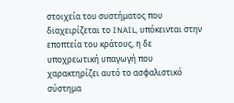στοιχεία του συστήματος που διαχειρίζεται το INAIL, υπόκεινται στην εποπτεία του κράτους, η δε υποχρεωτική υπαγωγή που χαρακτηρίζει αυτό το ασφαλιστικό σύστημα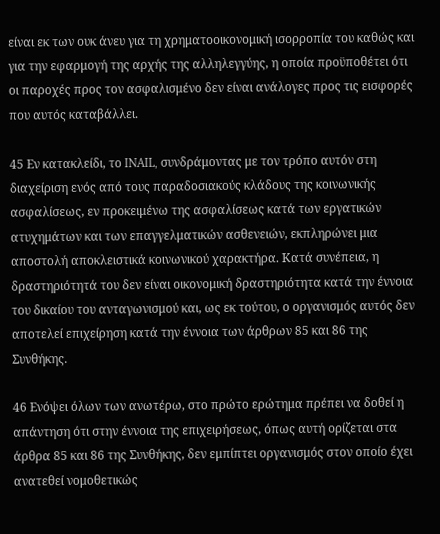είναι εκ των ουκ άνευ για τη χρηματοοικονομική ισορροπία του καθώς και για την εφαρμογή της αρχής της αλληλεγγύης, η οποία προϋποθέτει ότι οι παροχές προς τον ασφαλισμένο δεν είναι ανάλογες προς τις εισφορές που αυτός καταβάλλει.

45 Εν κατακλείδι, το INAIL, συνδράμοντας με τον τρόπο αυτόν στη διαχείριση ενός από τους παραδοσιακούς κλάδους της κοινωνικής ασφαλίσεως, εν προκειμένω της ασφαλίσεως κατά των εργατικών ατυχημάτων και των επαγγελματικών ασθενειών, εκπληρώνει μια αποστολή αποκλειστικά κοινωνικού χαρακτήρα. Κατά συνέπεια, η δραστηριότητά του δεν είναι οικονομική δραστηριότητα κατά την έννοια του δικαίου του ανταγωνισμού και, ως εκ τούτου, ο οργανισμός αυτός δεν αποτελεί επιχείρηση κατά την έννοια των άρθρων 85 και 86 της Συνθήκης.

46 Ενόψει όλων των ανωτέρω, στο πρώτο ερώτημα πρέπει να δοθεί η απάντηση ότι στην έννοια της επιχειρήσεως, όπως αυτή ορίζεται στα άρθρα 85 και 86 της Συνθήκης, δεν εμπίπτει οργανισμός στον οποίο έχει ανατεθεί νομοθετικώς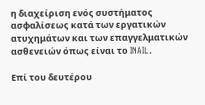η διαχείριση ενός συστήματος ασφαλίσεως κατά των εργατικών ατυχημάτων και των επαγγελματικών ασθενειών όπως είναι το INAIL.

Επί του δευτέρου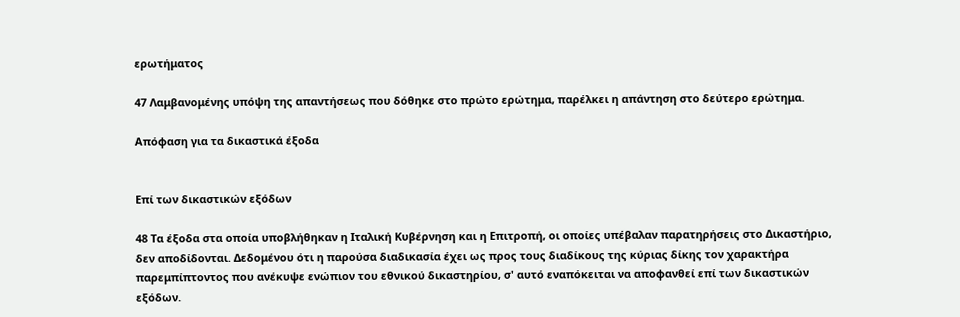ερωτήματος

47 Λαμβανομένης υπόψη της απαντήσεως που δόθηκε στο πρώτο ερώτημα, παρέλκει η απάντηση στο δεύτερο ερώτημα.

Απόφαση για τα δικαστικά έξοδα


Επί των δικαστικών εξόδων

48 Τα έξοδα στα οποία υποβλήθηκαν η Ιταλική Κυβέρνηση και η Επιτροπή, οι οποίες υπέβαλαν παρατηρήσεις στο Δικαστήριο, δεν αποδίδονται. Δεδομένου ότι η παρούσα διαδικασία έχει ως προς τους διαδίκους της κύριας δίκης τον χαρακτήρα παρεμπίπτοντος που ανέκυψε ενώπιον του εθνικού δικαστηρίου, σ' αυτό εναπόκειται να αποφανθεί επί των δικαστικών εξόδων.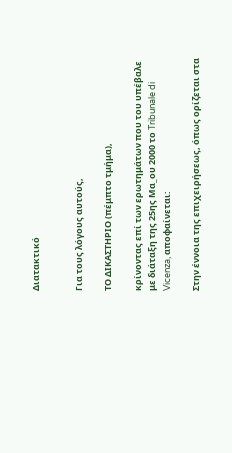Διατακτικό


Για τους λόγους αυτούς,

ΤΟ ΔΙΚΑΣΤΗΡΙΟ (πέμπτο τμήμα),

κρίνοντας επί των ερωτημάτων που του υπέβαλε με διάταξη της 25ης Μα_ου 2000 το Tribunale di Vicenza, αποφαίνεται:

Στην έννοια της επιχειρήσεως, όπως ορίζεται στα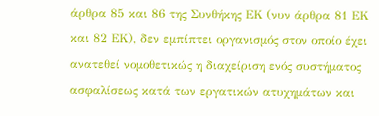άρθρα 85 και 86 της Συνθήκης ΕΚ (νυν άρθρα 81 ΕΚ και 82 ΕΚ), δεν εμπίπτει οργανισμός στον οποίο έχει ανατεθεί νομοθετικώς η διαχείριση ενός συστήματος ασφαλίσεως κατά των εργατικών ατυχημάτων και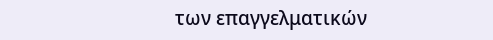των επαγγελματικών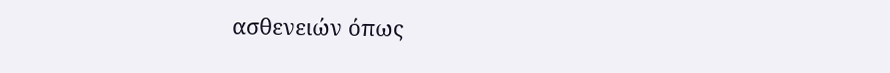ασθενειών όπως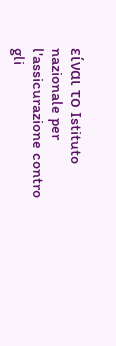είναι το Istituto nazionale per l'assicurazione contro gli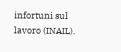infortuni sul lavoro (INAIL).